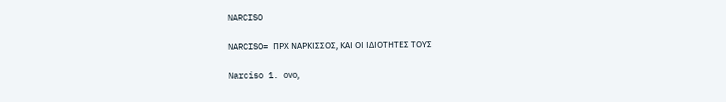NARCISO

NARCISO= ΠΡΧ ΝΑΡΚΙΣΣΟΣ, ΚΑΙ ΟΙ ΙΔΙΟΤΗΤΕΣ ΤΟΥΣ

Narciso 1. ονο,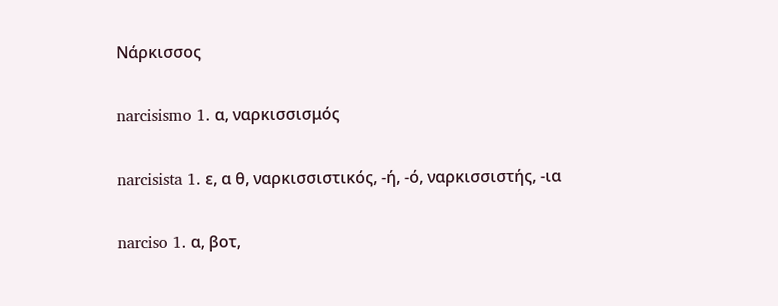Νάρκισσος

narcisismo 1. α, ναρκισσισμός

narcisista 1. ε, α θ, ναρκισσιστικός, -ή, -ό, ναρκισσιστής, -ια

narciso 1. α, βοτ,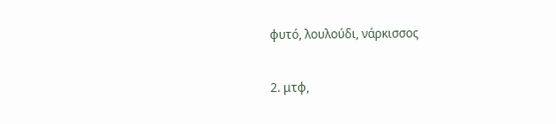φυτό, λουλούδι, νάρκισσος

2. μτφ,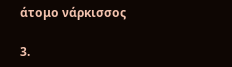άτομο νάρκισσος

3.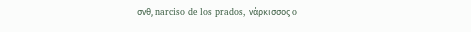σνθ, narciso de los prados, νάρκισσος o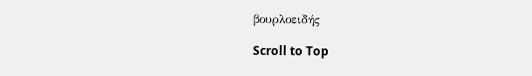βουρλοειδής

Scroll to Top